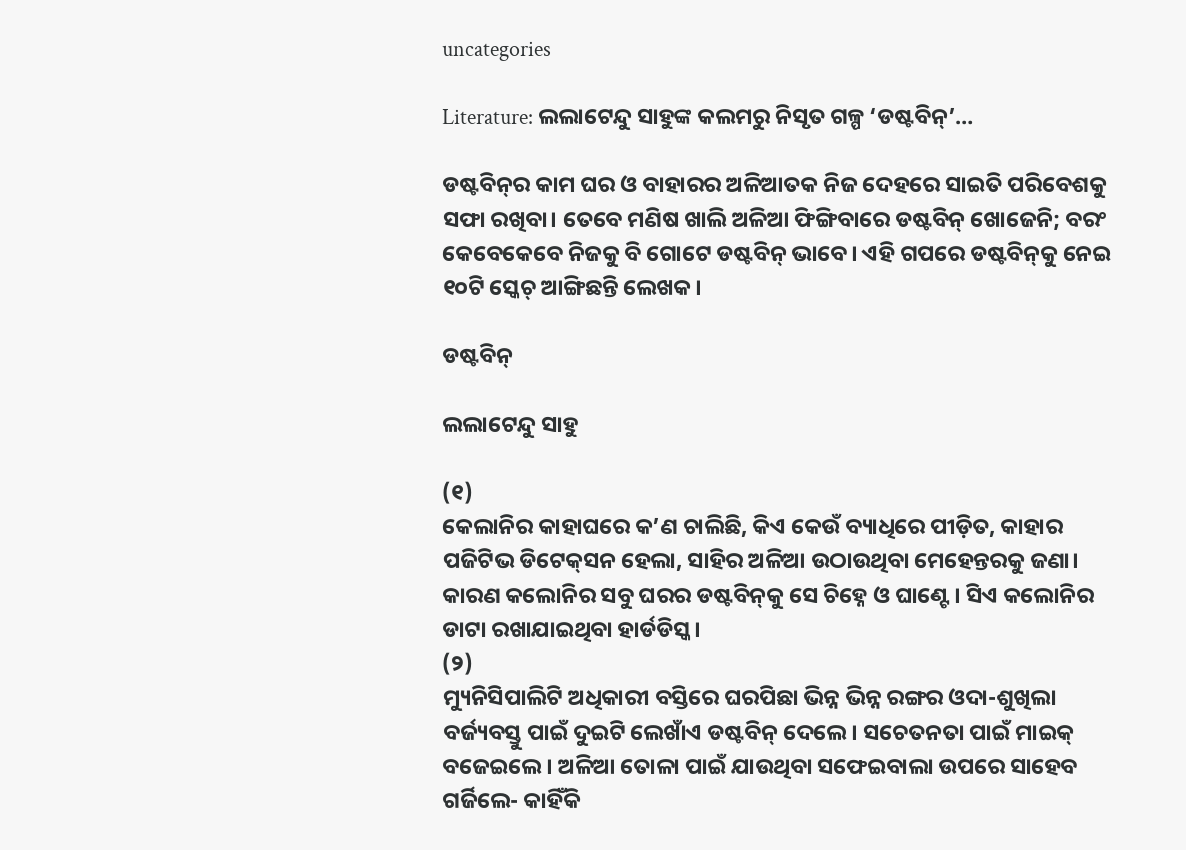uncategories

Literature: ଲଲାଟେନ୍ଦୁ ସାହୁଙ୍କ କଲମରୁ ନିସୃତ ଗଳ୍ପ ‘ଡଷ୍ଟବିନ୍’…

ଡଷ୍ଟବିନ୍‌ର କାମ ଘର ଓ ବାହାରର ଅଳିଆତକ ନିଜ ଦେହରେ ସାଇତି ପରିବେଶକୁ ସଫା ରଖିବା। ତେବେ ମଣିଷ ଖାଲି ଅଳିଆ ଫିଙ୍ଗିବାରେ ଡଷ୍ଟବିନ୍‌ ଖୋଜେନି; ବରଂ କେବେକେବେ ନିଜକୁ ବି ଗୋଟେ ଡଷ୍ଟବିନ୍‌ ଭାବେ। ଏହି ଗପରେ ଡଷ୍ଟବିନ୍‌କୁ ନେଇ ୧୦ଟି ସ୍କେଚ୍‌ ଆଙ୍ଗିଛନ୍ତି ଲେଖକ।

ଡଷ୍ଟବିନ୍

ଲଲାଟେନ୍ଦୁ ସାହୁ

(୧)
କ‌େଲାନିର କାହାଘରେ କ’ଣ ଚାଲିଛି, କିଏ କେଉଁ ବ୍ୟାଧିରେ ପୀଡ଼ିତ, କାହାର ପଜିଟିଭ ଡିଟେକ୍‌ସନ ହେଲା, ସାହିର ଅଳିଆ ଉଠାଉଥିବା ମେହେନ୍ତରକୁ ଜଣା। କାରଣ କଲୋନିର ସବୁ ଘରର ଡଷ୍ଟବିନ୍‌କୁ ସେ ଚିହ୍ନେ ଓ ଘାଣ୍ଟେ। ସିଏ କଲୋନିର ଡାଟା ରଖାଯାଇଥିବା ହାର୍ଡଡିସ୍କ।
(୨)
ମ୍ୟୁନିସିପାଲିଟି ଅଧିକାରୀ ବସ୍ତିରେ ଘରପିଛା ଭିନ୍ନ ଭିନ୍ନ ରଙ୍ଗର ଓଦା-ଶୁଖିଲା ବର୍ଜ୍ୟବସ୍ତୁ ପାଇଁ ଦୁଇଟି ଲେଖାଁଏ ଡଷ୍ଟବିନ୍ ଦେଲେ। ସଚେତନତା ପାଇଁ ମାଇକ୍ ବଜେଇଲେ। ଅଳିଆ ତୋଳା ପାଇଁ ଯାଉଥିବା ସଫେଇବାଲା ଉପରେ ସାହେବ ଗର୍ଜିଲେ- କାହିଁକି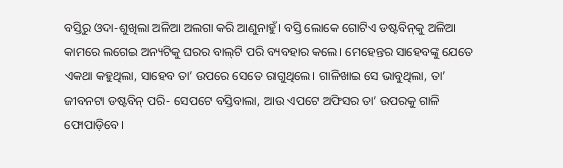ବସ୍ତିରୁ ଓଦା-ଶୁଖିଲା ଅଳିଆ ଅଲଗା କରି ଆଣୁନାହୁଁ। ବସ୍ତି ଲୋକେ ଗୋଟିଏ ଡଷ୍ଟବିନ୍‌କୁ ଅଳିଆ କାମରେ ଲଗେଇ ଅନ୍ୟଟିକୁ ଘରର ବାଲ୍‌ଟି ପରି ବ୍ୟବହାର କଲେ। ମେହେନ୍ତର ସାହେବଙ୍କୁ ଯେତେ ଏକଥା କହୁଥିଲା, ସାହେବ ତା’ ଉପରେ ସେତେ ରାଗୁଥିଲେ। ଗାଳିଖାଇ ସେ ଭାବୁଥିଲା, ତା’ ଜୀବନଟା ଡଷ୍ଟବିନ୍ ପରି- ସେପଟେ ବସ୍ତିବାଲା, ଆଉ ଏପଟେ ଅଫିସର ତା’ ଉପରକୁ ଗାଳି ଫୋପାଡ଼ିବେ।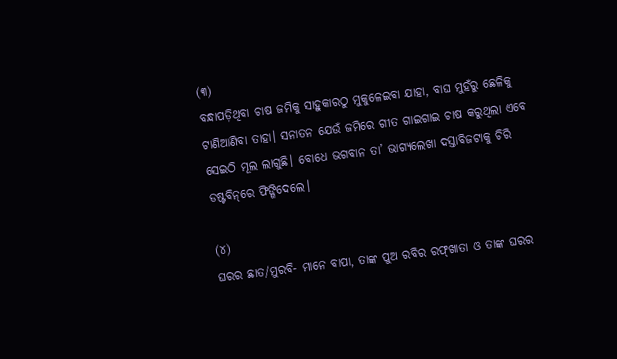(୩)
ବନ୍ଧାପଡ଼ିଥିବା ଚାଷ ଜମିକୁ ସାହୁକାରଠୁ ମୁକୁଳେଇବା ଯାହା, ବାଘ ମୁହଁରୁ ଛେଳିକୁ ଟାଣିଆଣିବା ତାହା। ସନାତନ ଯେଉଁ ଜମିରେ ଗୀତ ଗାଇଗାଇ ଚାଷ କରୁଥିଲା ଏବେ ସେଇଠି ମୂଲ ଲାଗୁଛି। ବୋଧେ ଭଗବାନ ତା’ ଭାଗ୍ୟଲେଖା ଦସ୍ତାବିଜଟାକୁ ଚିରି ଡଷ୍ଟବିନ୍‌ରେ ଫିଙ୍ଗିଦେଲେ।

(୪)
ଘରର ଛାତ/ମୁରବି- ମାନେ ବାପା, ତାଙ୍କ ପୁଅ ରବିର ରଫ୍‌ଖାତା ଓ ତାଙ୍କ ଘରର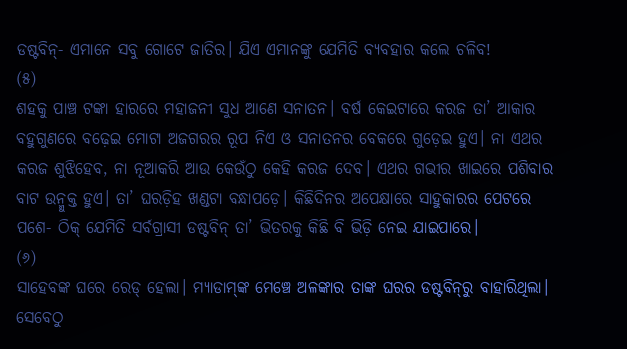ଡଷ୍ଟବିନ୍- ଏମାନେ ସବୁ ଗୋଟେ ଜାତିର। ଯିଏ ଏମାନଙ୍କୁ ଯେମିତି ବ୍ୟବହାର କଲେ ଚଳିବ!
(୫)
ଶହକୁ ପାଞ୍ଚ ଟଙ୍କା ହାରରେ ମହାଜନୀ ସୁଧ ଆଣେ ସନାତନ। ବର୍ଷ କେଇଟାରେ କରଜ ତା’ ଆକାର ବହୁଗୁଣରେ ବଢ଼େଇ ମୋଟା ଅଜଗରର ରୂପ ନିଏ ଓ ସନାତନର ବେକରେ ଗୁଡ଼େଇ ହୁଏ। ନା ଏଥର କରଜ ଶୁଝିହେବ, ନା ନୂଆକରି ଆଉ କେଉଁଠୁ କେହି କରଜ ଦେବ। ଏଥର ଗଭୀର ଖାଇରେ ପଶିବାର ବାଟ ଉନ୍ମୁକ୍ତ ହୁଏ। ତା’ ଘରଡ଼ିହ ଖଣ୍ଡଟା ବନ୍ଧାପଡ଼େ। କିଛିଦିନର ଅପେକ୍ଷାରେ ସାହୁକାରର ପେଟରେ ପଶେ- ଠିକ୍ ଯେମିତି ସର୍ବଗ୍ରାସୀ ଡଷ୍ଟବିନ୍ ତା’ ଭିତରକୁ କିଛି ବି ଭିଡ଼ି ନେଇ ଯାଇପାରେ।
(୬)
ସାହେବଙ୍କ ଘରେ ରେଡ୍ ହେଲା। ମ୍ୟାଡାମ୍‌ଙ୍କ ମେଞ୍ଚେ ଅଳଙ୍କାର ତାଙ୍କ ଘରର ଡଷ୍ଟବିନ୍‌ରୁ ବାହାରିଥିଲା। ସେବେଠୁ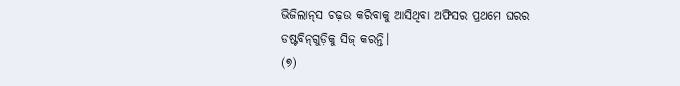ଭିଜିଲାନ୍‌ସ ଚଢ଼ଉ କରିବାକୁ ଆସିଥିବା ଅଫିସର ପ୍ରଥମେ ଘରର ଡଷ୍ଟବିନ୍‌ଗୁଡ଼ିକୁ ସିଜ୍ କରନ୍ତି।
(୭)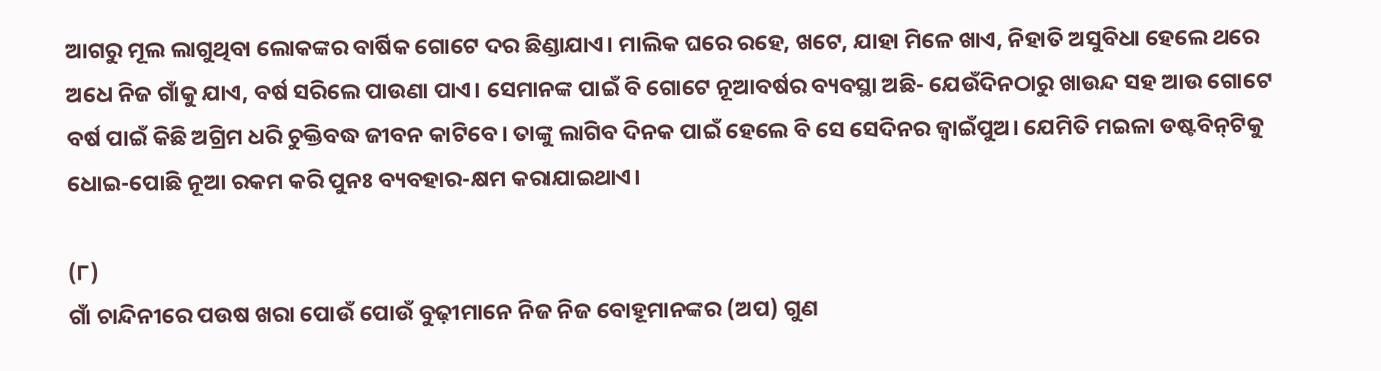ଆଗରୁ ମୂଲ ଲାଗୁଥିବା ଲୋକଙ୍କର ବାର୍ଷିକ ଗୋଟେ ଦର ଛିଣ୍ଡାଯାଏ। ମାଲିକ ଘରେ ରହେ, ଖଟେ, ଯାହା ମିଳେ ଖାଏ, ନିହାତି ଅସୁବିଧା ହେଲେ ଥରେ ଅଧେ ନିଜ ଗାଁକୁ ଯାଏ, ବର୍ଷ ସରିଲେ ପାଉଣା ପାଏ। ସେମାନଙ୍କ ପାଇଁ ବି ଗୋଟେ ନୂଆବର୍ଷର ବ୍ୟବସ୍ଥା ଅଛି- ଯେଉଁଦିନଠାରୁ ଖାଉନ୍ଦ ସହ ଆଉ ଗୋଟେ ବର୍ଷ ପାଇଁ କିଛି ଅଗ୍ରିମ ଧରି ଚୁକ୍ତିବଦ୍ଧ ଜୀବନ କାଟିବେ। ତାଙ୍କୁ ଲାଗିବ ଦିନକ ପାଇଁ ହେଲେ ବି ସେ ସେଦିନର ଜ୍ୱାଇଁପୁଅ। ଯେମିତି ମଇଳା ଡଷ୍ଟବିନ୍‌ଟିକୁ ଧୋଇ-ପୋଛି ନୂଆ ରକମ କରି ପୁନଃ ବ୍ୟବହାର-କ୍ଷମ କରାଯାଇଥାଏ।

(୮)
ଗାଁ ଚାନ୍ଦିନୀରେ ପଉଷ ଖରା ପୋଉଁ ପୋଉଁ ବୁଢ଼ୀମାନେ ନିଜ ନିଜ ବୋହୂମାନଙ୍କର (ଅପ) ଗୁଣ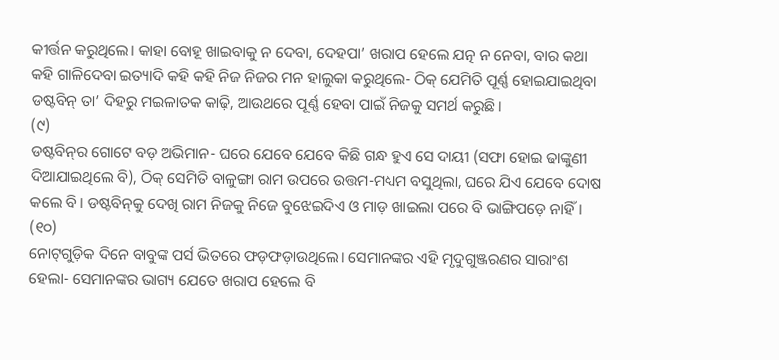କୀର୍ତ୍ତନ କରୁଥିଲେ। କାହା ବୋହୂ ଖାଇବାକୁ ନ ଦେବା, ଦେହପା’ ଖରାପ ହେଲେ ଯତ୍ନ ନ ନେବା, ବାର କଥା କହି ଗାଳିଦେବା ଇତ୍ୟାଦି କହି କହି ନିଜ ନିଜର ମନ ହାଲୁକା କରୁଥିଲେ- ଠିକ୍ ଯେମିତି ପୂର୍ଣ୍ଣ ହୋଇଯାଇଥିବା ଡଷ୍ଟବିନ୍ ତା’ ଦିହରୁ ମଇଳାତକ କାଢ଼ି, ଆଉଥରେ ପୂର୍ଣ୍ଣ ହେବା ପାଇଁ ନିଜକୁ ସମର୍ଥ କରୁଛି।
(୯)
ଡଷ୍ଟବିନ୍‌ର ଗୋଟେ ବଡ଼ ଅଭିମାନ- ଘରେ ଯେବେ ଯେବେ କିଛି ଗନ୍ଧ ହୁଏ ସେ ଦାୟୀ (ସଫା ହୋଇ ଢାଙ୍କୁଣୀ ଦିଆଯାଇଥିଲେ ବି), ଠିକ୍ ସେମିତି ବାଳୁଙ୍ଗା ରାମ ଉପରେ ଉତ୍ତମ-ମଧ୍ୟମ ବସୁଥିଲା, ଘରେ ଯିଏ ଯେବେ ଦୋଷ କଲେ ବି। ଡଷ୍ଟବିନ୍‌କୁ ଦେଖି ରାମ ନିଜକୁ ନିଜେ ବୁଝେଇଦିଏ ଓ ମାଡ଼ ଖାଇଲା ପରେ ବି ଭାଙ୍ଗିପଡ଼େ ନାହିଁ।
(୧୦)
ନୋଟ୍‌ଗୁଡ଼ିକ ଦିନେ ବାବୁଙ୍କ ପର୍ସ ଭିତରେ ଫଡ଼ଫଡ଼ାଉଥିଲେ। ସେମାନଙ୍କର ଏହି ମୃଦୁଗୁଞ୍ଜରଣର ସାରାଂଶ ହେଲା- ସେମାନଙ୍କର ଭାଗ୍ୟ ଯେତେ ଖରାପ ହେଲେ ବି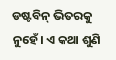ଡଷ୍ଟବିନ୍ ଭିତରକୁ ନୁହେଁ। ଏ କଥା ଶୁଣି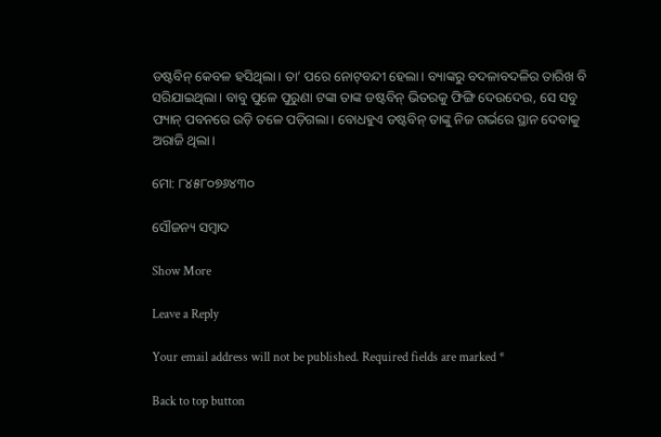ଡଷ୍ଟବିନ୍ କେବଳ ହସିଥିଲା। ତା’ ପରେ ନୋଟ୍‌ବନ୍ଦୀ ହେଲା। ବ୍ୟାଙ୍କରୁ ବଦଳାବଦଳିର ତାରିଖ ବି ସରିଯାଇଥିଲା। ବାବୁ ପୁଳେ ପୁରୁଣା ଟଙ୍କା ତାଙ୍କ ଡଷ୍ଟବିନ୍ ଭିତରକୁ ଫିଙ୍ଗି ଦେଉଦେଉ, ସେ ସବୁ ଫ୍ୟାନ୍ ପବନରେ ଉଡ଼ି ତଳେ ପଡ଼ିଗଲା। ବୋଧହୁଏ ଡଷ୍ଟବିନ୍ ତାଙ୍କୁ ନିଜ ଗର୍ଭରେ ସ୍ଥାନ ଦେବାକୁ ଅରାଜି ଥିଲା।

ମୋ: ୮୪୫୮୦୭୬୪୩୦

ସୌଜନ୍ୟ ସମ୍ବାଦ

Show More

Leave a Reply

Your email address will not be published. Required fields are marked *

Back to top button